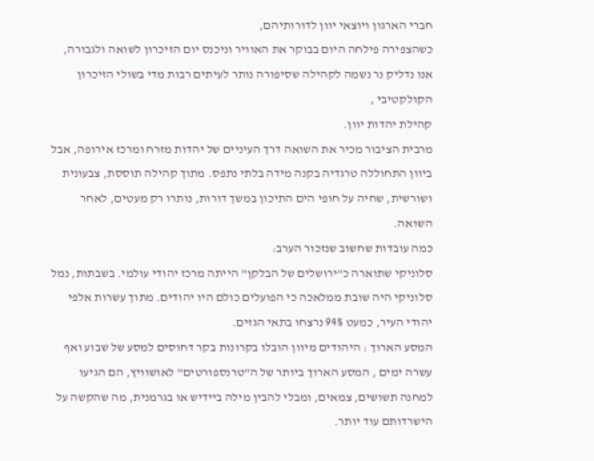חברי הארגון ויוצאי יוון לדורותיהם,
כשהצפירה פילחה היום בבוקר את האוויר וניכנס יום הזיכרון לשואה ולגבורה,
אנו נדליק נר נשמה לקהילה שסיפורה נותר לעיתים רבות מדי בשולי הזיכרון הקולקטיבי ,
קהילת יהדות יוון.
מרבית הציבור מכיר את השואה דרך העיניים של יהדות מזרח ומרכז אירופה, אבל ביוון התחוללה טרגדיה בקנה מידה בלתי נתפס. מתוך קהילה תוססת, צבעונית ושורשית, שחיה על חופי הים התיכון במשך דורות, נותרו רק מעטים, לאחר השואה.
כמה עובדות שחשוב שנזכור הערב:
סלוניקי שתוארה כ"ירושלים של הבלקן" הייתה מרכז יהודי עולמי. בשבתות, נמל סלוניקי היה שובת ממלאכה כי הפועלים כולם היו יהודים. מתוך עשרות אלפי יהודי העיר, כמעט 94% נרצחו בתאי הגזים.
המסע הארוך : היהודים מיוון הובלו בקרונות בקר דחוסים למסע של שבוע ואף עשרה ימים , המסע הארוך ביותר של ה"טרנספורטים" לאושוויץ, הם הגיעו למחנה תשושים, צמאים, ומבלי להבין מילה ביידיש או בגרמנית, מה שהקשה על הישרדותם עוד יותר.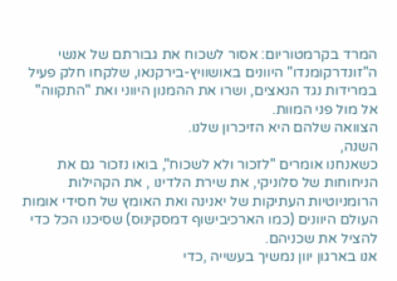המרד בקרמטוריום: אסור לשכוח את גבורתם של אנשי ה"זונדרקומנדו" היוונים באושוויץ-בירקנאו, שלקחו חלק פעיל במרידות נגד הנאצים, ושרו את ההמנון היווני ואת "התקווה" אל מול פני המוות.
הצוואה שלהם היא הזיכרון שלנו.
השנה,
כשאנחנו אומרים "לזכור ולא לשכוח", בואו נזכור גם את הניחוחות של סלוניקי, את שירת הלדינו , את הקהילות הרומניוטיות העתיקות של יאנינה ואת האומץ של חסידי אומות העולם היוונים (כמו הארכיבישוף דמסקינוס) שסיכנו הכל כדי להציל את שכניהם.
אנו בארגון יוון נמשיך בעשייה ,כדי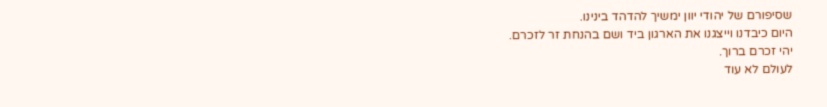שסיפורם של יהודי יוון ימשיך להדהד בינינו.
היום כיבדנו וייצגנו את הארגון ביד ושם בהנחת זר לזכרם.
יהי זכרם ברוך.
לעולם לא עוד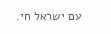עם ישראל חי.